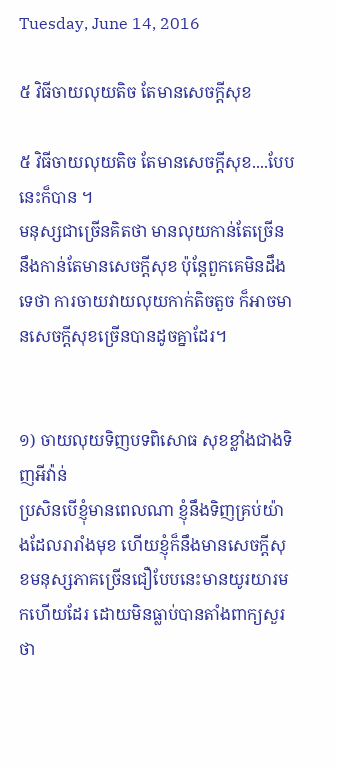Tuesday, June 14, 2016

៥ វិធីចាយលុយតិច តែមានសេចក្ដីសុខ

៥ វិធីចាយលុយតិច តែមានសេចក្ដីសុខ....បែបនេះក៏បាន ។
មនុស្សជាច្រើនគិតថា មានលុយកាន់តែច្រើន នឹងកាន់តែមានសេចក្ដីសុខ ប៉ុន្តែពួកគេមិនដឹងទេថា ការចាយវាយលុយកាក់តិចតួច ក៏អាចមានសេចក្ដីសុខច្រើនបានដូចគ្នាដែរ។


១) ចាយលុយទិញបទពិសោធ សុខខ្លាំងជាងទិញអីវ៉ាន់
ប្រសិនបើខ្ញុំមានពេលណា ខ្ញុំនឹងទិញគ្រប់យ៉ាងដែលរារាំងមុខ ហើយខ្ញុំក៏នឹងមានសេចក្ដីសុខមនុស្សភាគច្រើនជឿបែបនេះមានយូរយារមកហើយដែរ ដោយមិនធ្លាប់បានតាំងពាក្យសួរថា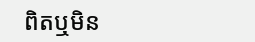ពិតឬមិន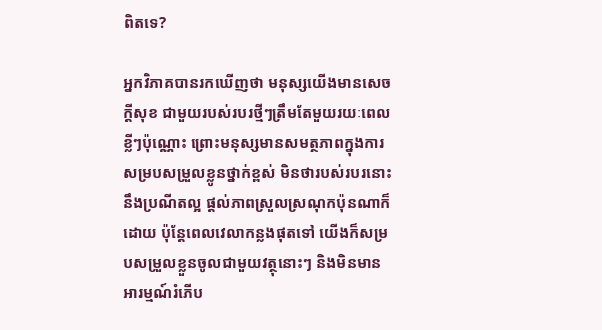ពិតទេ?

អ្នកវិភាគបានរកឃើញថា មនុស្សយើងមានសេចក្ដីសុខ ជាមួយរបស់របរថ្មីៗត្រឹមតែមួយរយៈពេលខ្លីៗប៉ុណ្ណោះ ព្រោះមនុស្សមានសមត្ថភាពក្នុងការសម្របសម្រួលខ្លូនថ្នាក់ខ្ពស់ មិនថារបស់របរនោះនឹងប្រណីតល្អ ផ្តល់ភាពស្រួលស្រណុកប៉ុនណាក៏ដោយ ប៉ុន្តែពេលវេលាកន្លងផុតទៅ យើងក៏សម្របសម្រួលខ្លួនចូលជាមួយវត្ថុនោះៗ និងមិនមានអារម្មណ៍រំភើប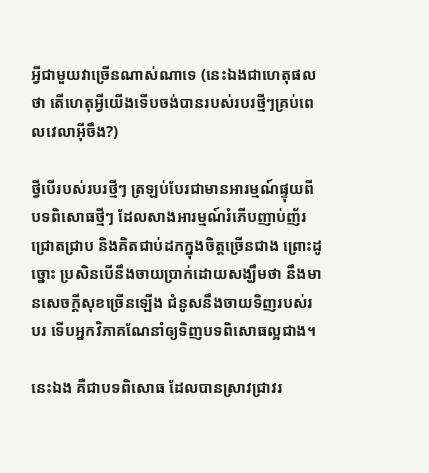អ្វីជាមួយវាច្រើនណាស់ណាទេ (នេះឯងជាហេតុផលថា តើហេតុអ្វីយើងទើបចង់បានរបស់របរថ្មីៗគ្រប់ពេលវេលាអ៊ីចឹង?)

ថ្វីបើរបស់របរថ្មីៗ ត្រឡប់បែរជាមានអារម្មណ៍ផ្ទុយពីបទពិសោធថ្មីៗ ដែលសាងអារម្មណ៍រំភើបញាប់ញ័រ ជ្រោតជ្រាប និងគិតជាប់ដកក្នុងចិត្តច្រើនជាង ព្រោះដូច្នោះ ប្រសិនបើនឹងចាយប្រាក់ដោយសង្ឃឹមថា នឹងមានសេចក្តីសុខច្រើនឡើង ជំនូសនឹងចាយទិញរបស់របរ ទើបអ្នកវិភាគណែនាំឲ្យទិញបទពិសោធល្អជាង។

នេះឯង គឺជាបទពិសោធ ដែលបានស្រាវជ្រាវរ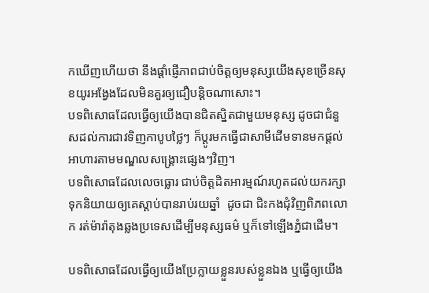កឃើញហើយថា នឹងផ្តាំផ្ញើភាពជាប់ចិត្តឲ្យមនុស្សយើងសុខច្រើនសុខយូរអង្វែងដែលមិនគួរឲ្យជឿបន្តិចណាសោះ។
បទពិសោធដែលធ្វើឲ្យយើងបានជិតស្និតជាមួយមនុស្ស ដូចជាជំនួសដល់ការជាវទិញកាបូបថ្លៃៗ ក៏ប្តូរមកធ្វើជាសាមីដើមទានមកផ្តល់អាហារតាមមណ្ឌលសង្គ្រោះផ្សេងៗវិញ។
បទពិសោធដែលលេចធ្លោរ ជាប់ចិត្តដិតអារម្មណ៍រហូតដល់យករក្សាទុកនិយាយឲ្យគេស្តាប់បានរាប់រយឆ្នាំ  ដូចជា ជិះកងជុំវិញពិភពលោក រត់ម៉ារ៉ាតុងឆ្លងប្រទេសដើម្បីមនុស្សធម៌ ឬក៏ទៅឡើងភ្នំជាដើម។

បទពិសោធដែលធ្វើឲ្យយើងប្រែក្លាយខ្លួនរបស់ខ្លួនឯង ឬធ្វើឲ្យយើង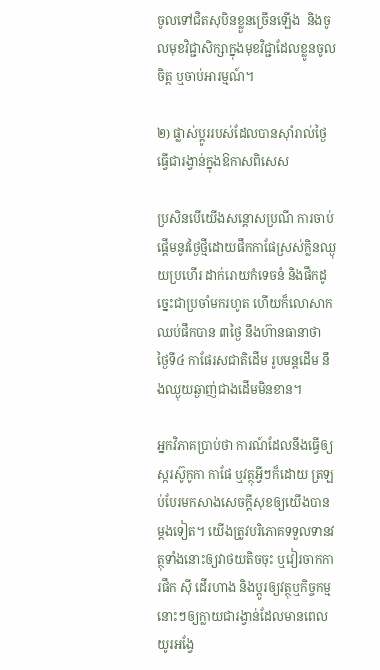ចូលទៅជិតសុបិនខ្លួនច្រើនឡើង  និងចូលមុខវិជ្ជាសិក្សាក្នុងមុខវិជ្ជាដែលខ្លូនចូលចិត្ត ឬចាប់អារម្មណ៍។

២) ផ្លាស់ប្តូររបស់ដែលបានស៊ាំរាល់ថ្ងៃ ធ្វើជារង្វាន់ក្នុងឱកាសពិសេស

ប្រសិនបើយើងសន្តោសប្រណី ការចាប់ផ្តើមនូវថ្ងៃថ្មីដោយផឹកកាផែស្រស់ក្លិនឈ្ងុយប្រហើរ ដាក់រោយកំទេចនំ និងផឹកដូច្នេះជាប្រចាំមករហូត ហើយក៏លោសាកឈប់ផឹកបាន ៣ថ្ងៃ នឹងហ៊ានធានាថា ថ្ងៃទី៤ កាផែរសជាតិដើម រូបមន្តដើម នឹងឈ្ងុយឆ្ងាញ់ជាងដើមមិនខាន។

អ្នកវិភាគប្រាប់ថា ការណ៍ដែលនឹងធ្វើឲ្យស្ករស៊ូកូកា កាផែ ឬវត្ថុអ្វីៗក៏ដោយ ត្រឡប់បែរមកសាងសេចក្តីសុខឲ្យយើងបានម្តងទៀត។ យើងត្រូវបរិភោគទទួលទានវត្ថុទាំងនោះឲ្យវាថយតិចចុះ ឬវៀរចាកការផឹក ស៊ី ដើរហាង និងប្តូរឲ្យវត្ថុឬកិច្ចកម្មនោះៗឲ្យក្លាយជារង្វាន់ដែលមានពេលយូរអង្វែ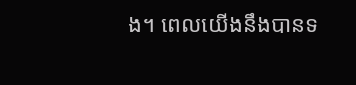ង។ ពេលយើងនឹងបានទ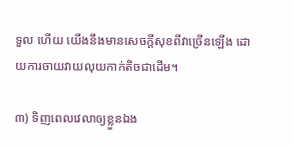ទួល ហើយ យើងនឹងមានសេចក្ដីសុខពីវាច្រើនឡើង ដោយការចាយវាយលុយកាក់តិចជាដើម។

៣) ទិញពេលវេលាឲ្យខ្លួនឯង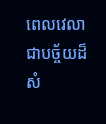ពេលវេលាជាបច្ច័យដ៏សំ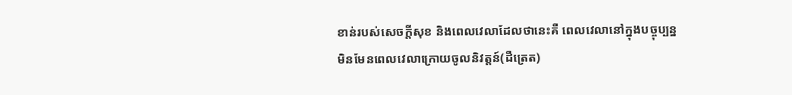ខាន់របស់សេចក្ដីសុខ និងពេលវេលាដែលថានេះគឺ ពេលវេលានៅក្នុងបច្ចុប្បន្នមិនមែនពេលវេលាក្រោយចូលនិវត្តន៍(ដឺត្រេត)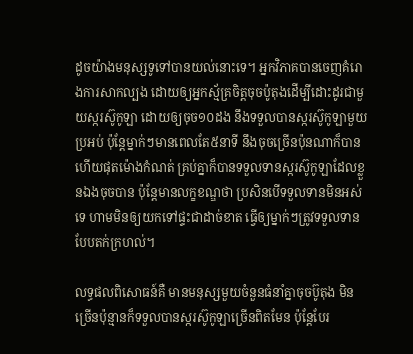ដូចយ៉ាងមនុស្សទូទៅបានយល់នោះទេ។ អ្នកវិភាគបានចេញគំរោងការសាកល្បង ដោយឲ្យអ្នកស្ម័គ្រចិត្តចុចប៉ូតុងដើម្បីដោះដូរជាមួយស្ករស៊ូកូឡា ដោយឲ្យចុច១០ដង នឹងទទួលបានស្ករស៊ូកូឡាមួយប្រអប់ ប៉ុន្តែម្នាក់ៗមានពេលតែ៥នាទី នឹងចុចច្រើនប៉ុនណាក៏បាន ហើយផុតម៉ោងកំណត់ គ្រប់គ្នាក៏បានទទួលទានស្ករស៊ូកូឡាដែលខ្លួនឯងចុចបាន ប៉ុន្តែមានលក្ខខណ្ឌថា ប្រសិនបើទទួលទានមិនអស់ទេ ហាមមិនឲ្យយកទៅផ្ទះជាដាច់ខាត ធ្វើឲ្យម្នាក់ៗត្រូវទទួលទានបែបតក់ក្រហល់។

លទ្ធផលពិសោធន៍គឺ មានមនុស្សមួយចំនួនធំនាំគ្នាចុចប៊ូតុង មិនច្រើនប៉ុន្មានក៏ទទួលបានស្ករស៊ូកូឡាច្រើនពិតមែន ប៉ុន្តែបែរ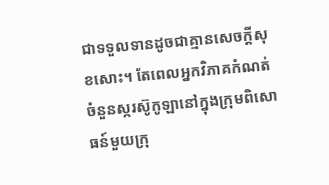ជាទទួលទានដូចជាគ្មានសេចក្ដីសុខសោះ។ តែពេលអ្នកវិភាគកំណត់ចំនួនស្ករស៊ូកូឡានៅក្នុងក្រុមពិសោធន៍មួយក្រុ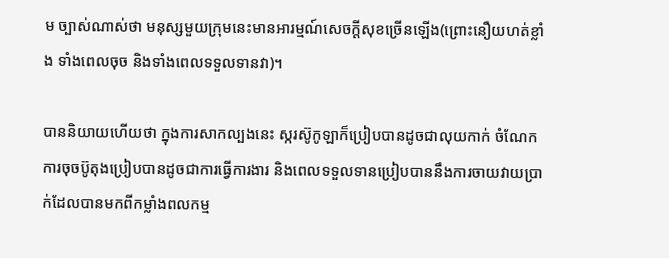ម ច្បាស់ណាស់ថា មនុស្សមួយក្រុមនេះមានអារម្មណ៍សេចក្ដីសុខច្រើនឡើង(ព្រោះនឿយហត់ខ្លាំង ទាំងពេលចុច និងទាំងពេលទទួលទានវា)។

បាននិយាយហើយថា ក្នុងការសាកល្បងនេះ ស្ករស៊ូកូឡាក៏ប្រៀបបានដូចជាលុយកាក់ ចំណែកការចុចប៊ូតុងប្រៀបបានដូចជាការធ្វើការងារ និងពេលទទួលទានប្រៀបបាននឹងការចាយវាយប្រាក់ដែលបានមកពីកម្លាំងពលកម្ម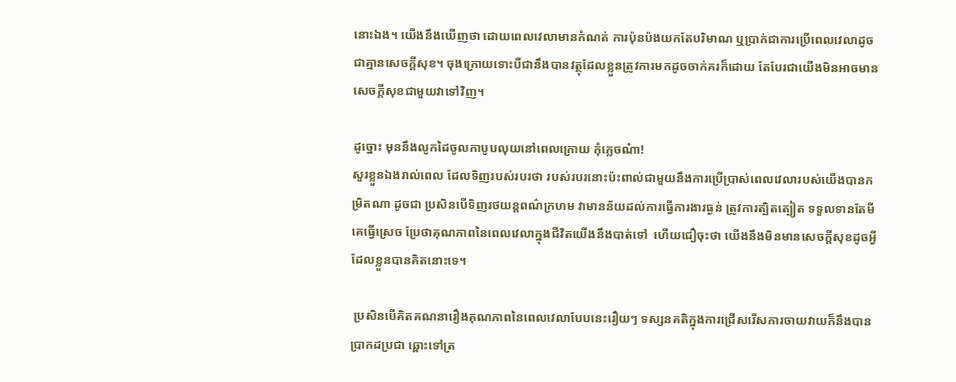នោះឯង។ យើងនឹងឃើញថា ដោយពេលវេលាមានកំណត់ ការប៉ុនប៉ងយកតែបរិមាណ ឬប្រាក់ជាការប្រើពេលវេលាដូចជាគ្មានសេចក្ដីសុខ។ ចុងក្រោយទោះបីជានឹងបានវត្ថុដែលខ្លួនត្រូវការមកដូចចាក់គរក៏ដោយ តែបែរជាយើងមិនអាចមានសេចក្ដីសុខជាមួយវាទៅវិញ។

ដូច្នោះ មុននឹងលូកដៃចូលកាបូបលុយនៅពេលក្រោយ កុំភ្លេចណ៎ា!
សួរខ្លួនឯងរាល់ពេល ដែលទិញរបស់របរថា របស់របរនោះប៉ះពាល់ជាមួយនឹងការប្រើប្រាស់ពេលវេលារបស់យើងបានកម្រិតណា ដូចជា ប្រសិនបើទិញរថយន្តពណ៌ក្រហម វាមានន័យដល់ការធ្វើការងារធ្ងន់ ត្រូវការត្បិតត្បៀត ទទួលទានតែមីគេធ្វើស្រេច ប្រែថាគុណភាពនៃពេលវេលាក្នុងជីវិតយើងនឹងបាត់ទៅ  ហើយជឿចុះថា យើងនឹងមិនមានសេចក្ដីសុខដូចអ្វីដែលខ្លួនបានគិតនោះទេ។

 ប្រសិនបើគិតគណនារឿងគុណភាពនៃពេលវេលាបែបនេះរឿយៗ ទស្សនគតិក្នុងការជ្រើសរើសការចាយវាយក៏នឹងបានប្រាកដប្រជា ឆ្ពោះទៅត្រ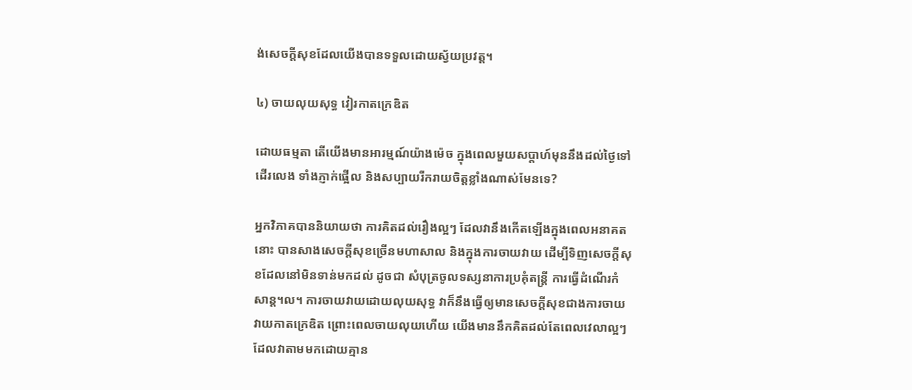ង់សេចក្ដីសុខដែលយើងបានទទួលដោយស្វ័យប្រវត្ត។

៤) ចាយលុយសុទ្ធ វៀរកាតក្រេឌិត

ដោយធម្មតា តើយើងមានអារម្មណ៍យ៉ាងម៉េច ក្នុងពេលមួយសប្ដាហ៍មុននឹងដល់ថ្ងៃទៅដើរលេង ទាំងភ្ញាក់ផ្អើល និងសប្បាយរីករាយចិត្តខ្លាំងណាស់មែនទេ?

អ្នកវិភាគបាននិយាយថា ការគិតដល់រឿងល្អៗ ដែលវានឹងកើតឡើងក្នុងពេលអនាគតនោះ បានសាងសេចក្ដីសុខច្រើនមហាសាល និងក្នុងការចាយវាយ ដើម្បីទិញសេចក្ដីសុខដែលនៅមិនទាន់មកដល់ ដូចជា សំបុត្រចូលទស្សនាការប្រគុំតន្រ្តី ការធ្វើដំណើរកំសាន្ត។ល។ ការចាយវាយដោយលុយសុទ្ធ វាក៏នឹងធ្វើឲ្យមានសេចក្ដីសុខជាងការចាយវាយកាតក្រេឌិត ព្រោះពេលចាយលុយហើយ យើងមាននឹកគិតដល់តែពេលវេលាល្អៗ ដែលវាតាមមកដោយគ្មាន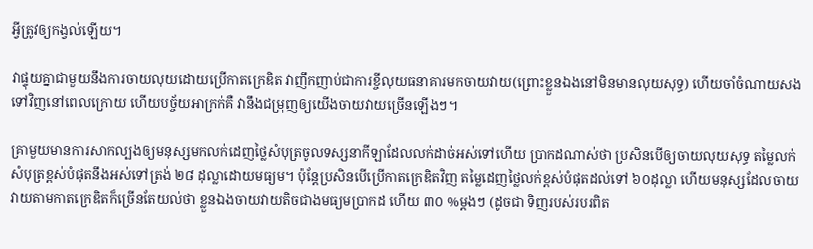អ្វីត្រូវឲ្យកង្វល់ឡើយ។

វាផ្ទុយគ្នាជាមួយនឹងការចាយលុយដោយប្រើកាតក្រេឌិត វាញឹកញាប់ជាការខ្ចីលុយធនាគារមកចាយវាយ(ព្រោះខ្លួនឯងនៅមិនមានលុយសុទ្ធ) ហើយចាំចំណាយសងទៅវិញនៅពេលក្រោយ ហើយបច្ច័យអាក្រក់គឺ វានឹងជម្រុញឲ្យយើងចាយវាយច្រើនឡើងៗ។

គ្រាមួយមានការសាកល្បងឲ្យមនុស្សមកលក់ដេញថ្លៃសំបុត្រចូលទស្សនាកីឡាដែលលក់ដាច់អស់ទៅហើយ ប្រាកដណាស់ថា ប្រសិនបើឲ្យចាយលុយសុទ្ធ តម្លៃលក់សំបុត្រខ្ពស់បំផុតនឹងអស់ទៅត្រង់ ២៨ ដុល្លាដោយមធ្យម។ ប៉ុន្តែប្រសិនបើប្រើកាតក្រេឌិតវិញ តម្លៃដេញថ្លៃលក់ខ្ពស់បំផុតដល់ទៅ ៦០ដុល្លា ហើយមនុស្សដែលចាយវាយតាមកាតក្រេឌិតក៏ច្រើនតែយល់ថា ខ្លួនឯងចាយវាយតិចជាងមធ្យមប្រាកដ ហើយ ៣០ %ម្តងៗ (ដូចជា ទិញរបស់របរពិត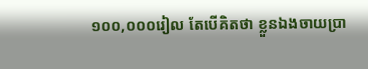១០០,០០០រៀល តែបើគិតថា ខ្លួនឯងចាយប្រា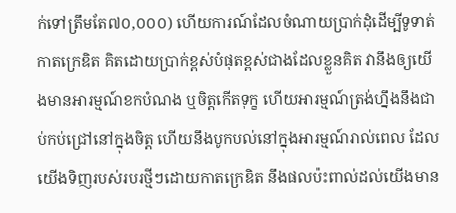ក់ទៅត្រឹមតែ៧០,០០០) ហើយការណ៍ដែលចំណាយប្រាក់ដុំដើម្បីទូទាត់កាតក្រេឌិត គិតដោយប្រាក់ខ្ពស់បំផុតខ្ពស់ជាងដែលខ្លួនគិត វានឹងឲ្យយើងមានអារម្មណ៍ខកបំណង ឬចិត្តកើតទុក្ខ ហើយអារម្មណ៍ត្រង់ហ្នឹងនឹងជាប់កប់ជ្រៅនៅក្នុងចិត្ត ហើយនឹងបូកបល់នៅក្នុងអារម្មណ៍រាល់ពេល ដែលយើងទិញរបស់របរថ្មីៗដោយកាតក្រេឌិត នឹងផលប៉ះពាល់ដល់យើងមាន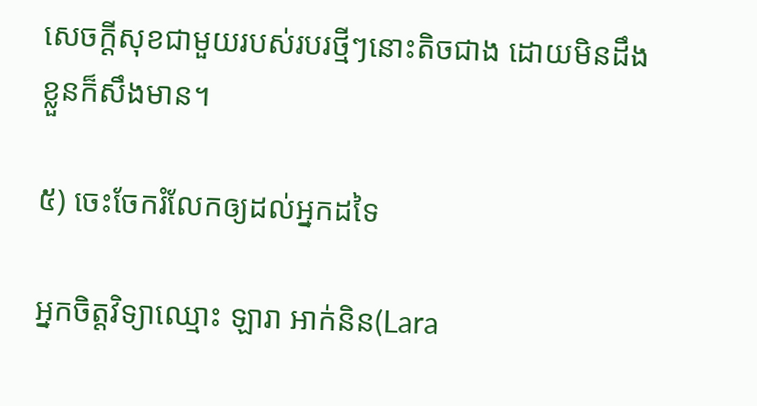សេចក្ដីសុខជាមួយរបស់របរថ្មីៗនោះតិចជាង ដោយមិនដឹងខ្លួនក៏សឹងមាន។

៥) ចេះចែករំលែកឲ្យដល់អ្នកដទៃ

អ្នកចិត្តវិទ្យាឈ្មោះ ឡារា អាក់និន(Lara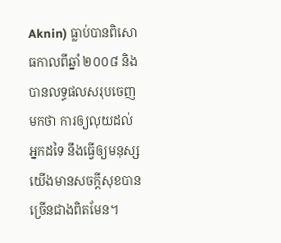Aknin) ធ្លាប់បានពិសោធកាលពីឆ្នាំ ២០០៨ និងបានលទ្ធផលសរុបចេញមកថា ការឲ្យលុយដល់អ្នកដទៃ នឹងធ្វើឲ្យមនុស្សយើងមានសចក្ដីសុខបានច្រើនជាងពិតមែន។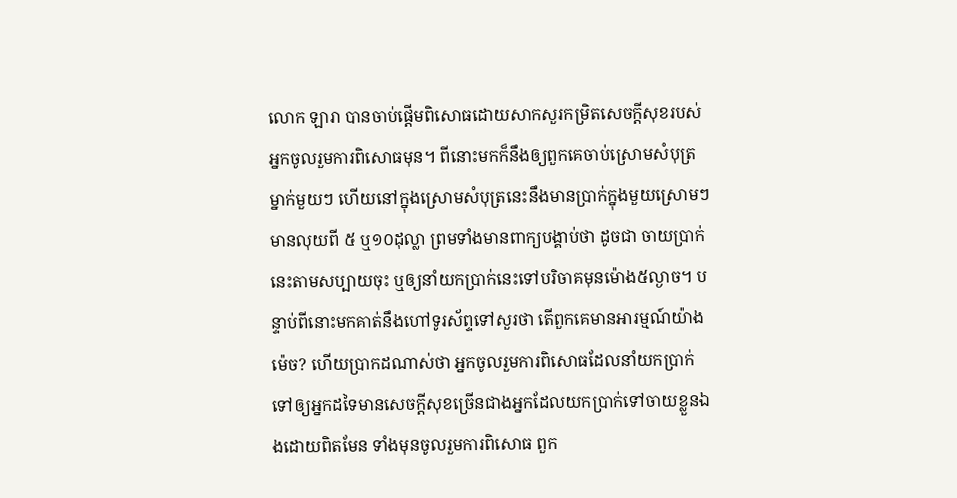លោក ឡារា បានចាប់ផ្តើមពិសោធដោយសាកសួរកម្រិតសេចក្ដីសុខរបស់អ្នកចូលរួមការពិសោធមុន។ ពីនោះមកក៏នឹងឲ្យពួកគេចាប់ស្រោមសំបុត្រម្នាក់មួយៗ ហើយនៅក្នុងស្រោមសំបុត្រនេះនឹងមានប្រាក់ក្នុងមួយស្រោមៗមានលុយពី ៥ ឬ១០ដុល្លា ព្រមទាំងមានពាក្យបង្គាប់ថា ដូចជា ចាយប្រាក់នេះតាមសប្បាយចុះ ឬឲ្យនាំយកប្រាក់នេះទៅបរិចាគមុនម៉ោង៥ល្ងាច។ បន្ទាប់ពីនោះមកគាត់នឹងហៅទូរស័ព្ទទៅសួរថា តើពួកគេមានអារម្មណ៍យ៉ាងម៉េច? ហើយប្រាកដណាស់ថា អ្នកចូលរួមការពិសោធដែលនាំយកប្រាក់ទៅឲ្យអ្នកដទៃមានសេចក្ដីសុខច្រើនជាងអ្នកដែលយកប្រាក់ទៅចាយខ្លួនឯងដោយពិតមែន ទាំងមុនចូលរួមការពិសោធ ពួក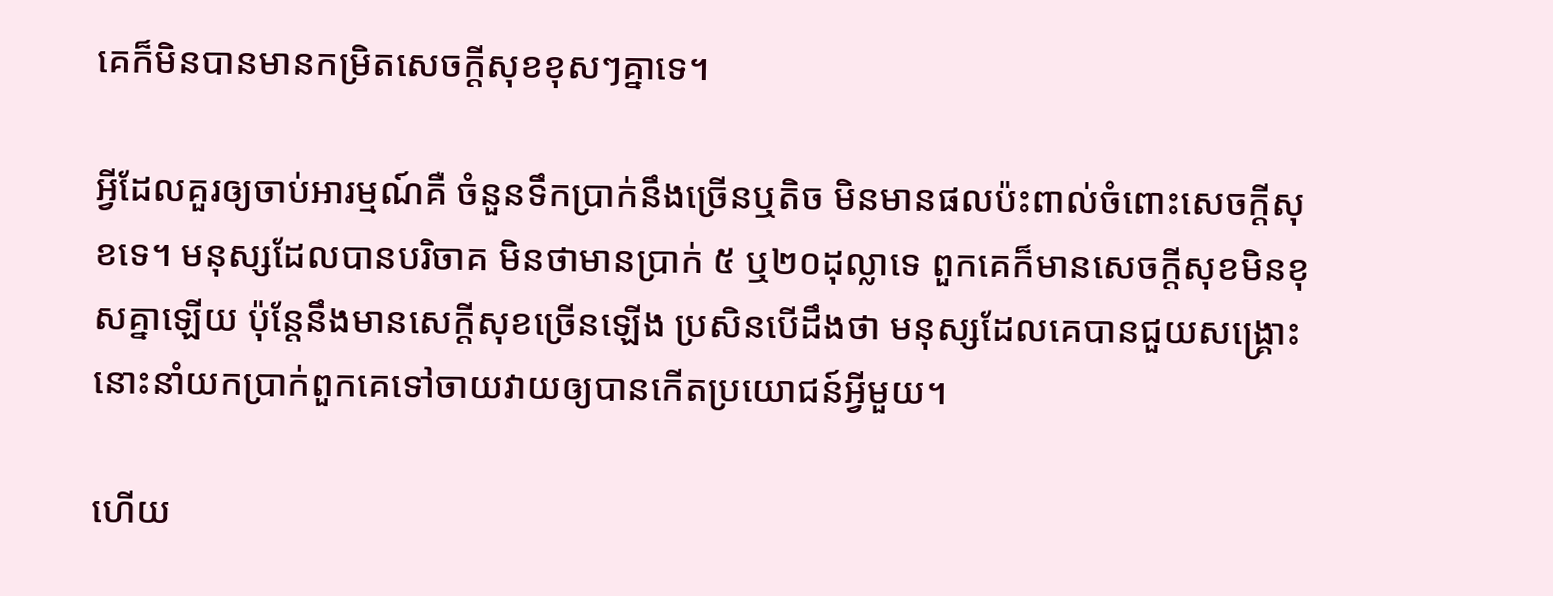គេក៏មិនបានមានកម្រិតសេចក្ដីសុខខុសៗគ្នាទេ។

អ្វីដែលគួរឲ្យចាប់អារម្មណ៍គឺ ចំនួនទឹកប្រាក់នឹងច្រើនឬតិច មិនមានផលប៉ះពាល់ចំពោះសេចក្ដីសុខទេ។ មនុស្សដែលបានបរិចាគ មិនថាមានប្រាក់ ៥ ឬ២០ដុល្លាទេ ពួកគេក៏មានសេចក្ដីសុខមិនខុសគ្នាឡើយ ប៉ុន្តែនឹងមានសេក្ដីសុខច្រើនឡើង ប្រសិនបើដឹងថា មនុស្សដែលគេបានជួយសង្គ្រោះនោះនាំយកប្រាក់ពួកគេទៅចាយវាយឲ្យបានកើតប្រយោជន៍អ្វីមួយ។

ហើយ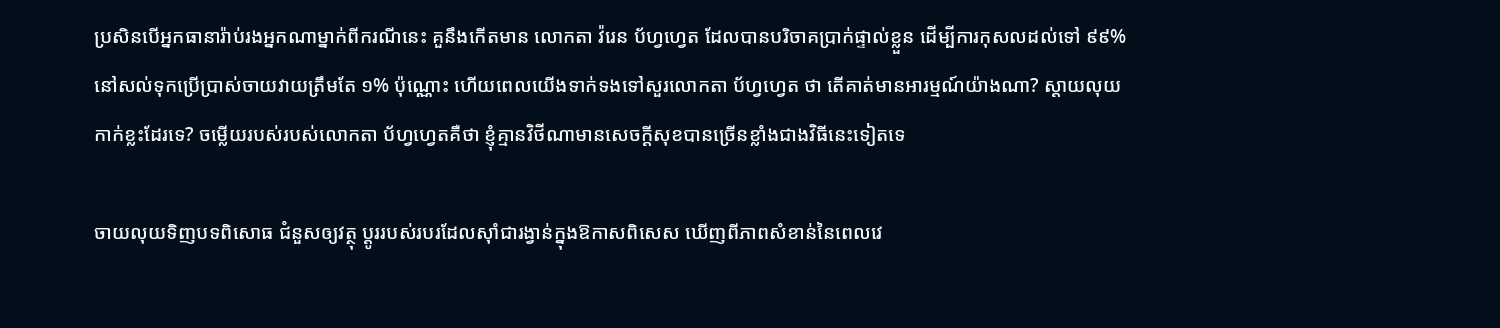ប្រសិនបើអ្នកធានារ៉ាប់រងអ្នកណាម្នាក់ពីករណីនេះ គួនឹងកើតមាន លោកតា វ៉រេន ប័ហ្វហ្វេត ដែលបានបរិចាគប្រាក់ផ្ទាល់ខ្លួន ដើម្បីការកុសលដល់ទៅ ៩៩% នៅសល់ទុកប្រើប្រាស់ចាយវាយត្រឹមតែ ១% ប៉ុណ្ណោះ ហើយពេលយើងទាក់ទងទៅសួរលោកតា ប័ហ្វហ្វេត ថា តើគាត់មានអារម្មណ៍យ៉ាងណា? ស្តាយលុយកាក់ខ្លះដែរទេ? ចម្លើយរបស់របស់លោកតា ប័ហ្វហ្វេតគឺថា ខ្ញុំគ្មានវិថីណាមានសេចក្ដីសុខបានច្រើនខ្លាំងជាងវិធីនេះទៀតទេ

ចាយលុយទិញបទពិសោធ ជំនួសឲ្យវត្ថុ ប្តូររបស់របរដែលស៊ាំជារង្វាន់ក្នុងឱកាសពិសេស ឃើញពីភាពសំខាន់នៃពេលវេ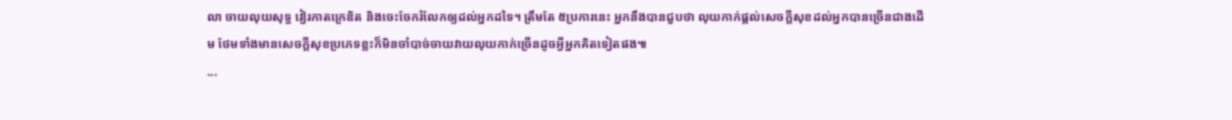លា ចាយលុយសុទ្ធ វៀរកាតក្រេឌិត និងចេះចែករំលែកឲ្យដល់អ្នកដទៃ។ ត្រឹមតែ ៥ប្រការនេះ អ្នកនឹងបានជួបថា លុយកាក់ផ្តល់សេចក្ដីសុខដល់អ្នកបានច្រើនជាងដើម ថែមទាំងមានសេចក្ដីសុខប្រភេទខ្លះក៏មិនចាំបាច់ចាយវាយលុយកាក់ច្រើនដូចអ្វីអ្នកគិតទៀតផង៕
...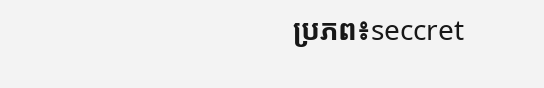ប្រភព៖seccret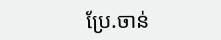ប្រែ.ចាន់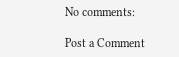No comments:

Post a Comment